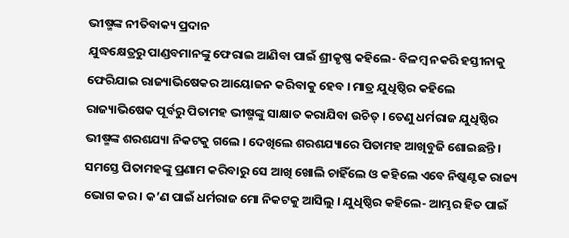ଭୀଷ୍ମଙ୍କ ନୀତିବାକ୍ୟ ପ୍ରଦାନ
ଯୁଦ୍ଧକ୍ଷେତ୍ରରୁ ପାଣ୍ଡବମାନଙ୍କୁ ଫେରାଇ ଆଣିବା ପାଇଁ ଶ୍ରୀକୃଷ୍ଣ କହିଲେ- ବିଳମ୍ବ ନକରି ହସ୍ତୀନାକୁ ଫେରିଯାଇ ରାଜ୍ୟାଭିଷେକର ଆୟୋଜନ କରିବାକୁ ହେବ । ମାତ୍ର ଯୁଧିଷ୍ଠିର କହିଲେ ରାଜ୍ୟାଭିଷେକ ପୂର୍ବରୁ ପିତାମହ ଭୀଷ୍ମଙ୍କୁ ସାକ୍ଷାତ କରାଯିବା ଉଚିତ୍ । ତେଣୁ ଧର୍ମରାଜ ଯୁଧିଷ୍ଠିର ଭୀଷ୍ମଙ୍କ ଶରଶଯ୍ୟା ନିକଟକୁ ଗଲେ । ଦେଖିଲେ ଶରଶଯ୍ୟାରେ ପିତାମହ ଆଖିବୁଜି ଶୋଇଛନ୍ତି । ସମସ୍ତେ ପିତାମହଙ୍କୁ ପ୍ରଣାମ କରିବାରୁ ସେ ଆଖି ଖୋଲି ଚାହିଁଲେ ଓ କହିଲେ ଏବେ ନିଷ୍କଣ୍ଟକ ରାଜ୍ୟ ଭୋଗ କର । କ’ଣ ପାଇଁ ଧର୍ମରାଜ ମୋ ନିକଟକୁ ଆସିଲୁ । ଯୁଧିଷ୍ଠିର କହିଲେ- ଆମ୍ଭର ହିତ ପାଇଁ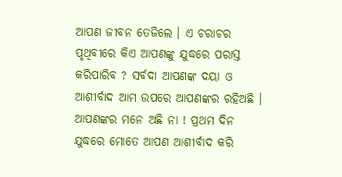ଆପଣ ଜୀବନ ତେଜିଲେ । ଏ ଚରାଚର ପୃଥିବୀରେ କିଏ ଆପଣଙ୍କୁ ଯୁଦ୍ଧରେ ପରାସ୍ତ କରିପାରିବ ? ସର୍ବଦା ଆପଣଙ୍କ ଦୟା ଓ ଆଶୀର୍ବାଦ ଆମ ଉପରେ ଆପଣଙ୍କର ରହିଅଛି । ଆପଣଙ୍କର ମନେ ଅଛି ନା ! ପ୍ରଥମ ଦିନ ଯୁଦ୍ଧରେ ମୋତେ ଆପଣ ଆଶୀର୍ବାଦ କରି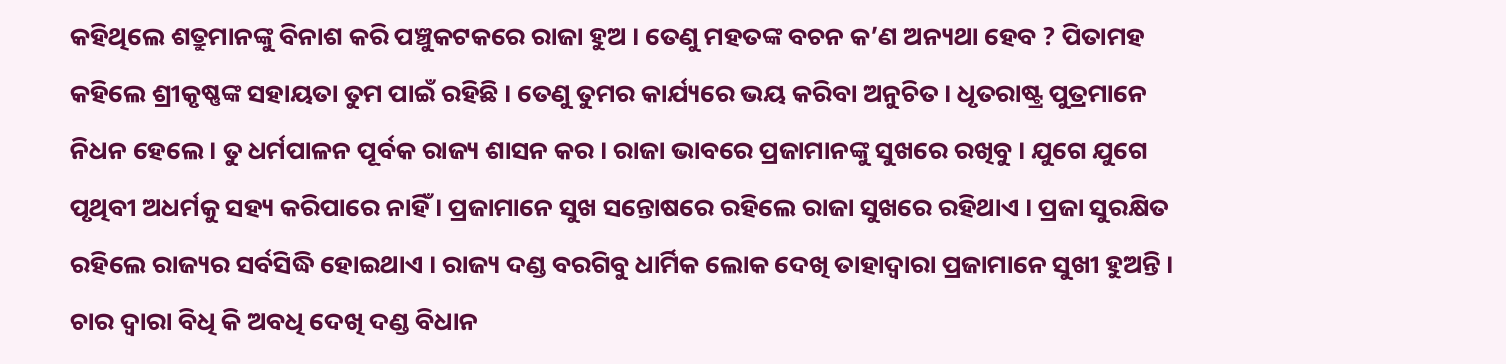କହିଥିଲେ ଶତ୍ରୁମାନଙ୍କୁ ବିନାଶ କରି ପଞ୍ଚୁକଟକରେ ରାଜା ହୁଅ । ତେଣୁ ମହତଙ୍କ ବଚନ କ’ଣ ଅନ୍ୟଥା ହେବ ? ପିତାମହ କହିଲେ ଶ୍ରୀକୃଷ୍ଣଙ୍କ ସହାୟତା ତୁମ ପାଇଁ ରହିଛି । ତେଣୁ ତୁମର କାର୍ଯ୍ୟରେ ଭୟ କରିବା ଅନୁଚିତ । ଧୃତରାଷ୍ଟ୍ର ପୁତ୍ରମାନେ ନିଧନ ହେଲେ । ତୁ ଧର୍ମପାଳନ ପୂର୍ବକ ରାଜ୍ୟ ଶାସନ କର । ରାଜା ଭାବରେ ପ୍ରଜାମାନଙ୍କୁ ସୁଖରେ ରଖିବୁ । ଯୁଗେ ଯୁଗେ ପୃଥିବୀ ଅଧର୍ମକୁ ସହ୍ୟ କରିପାରେ ନାହିଁ । ପ୍ରଜାମାନେ ସୁଖ ସନ୍ତୋଷରେ ରହିଲେ ରାଜା ସୁଖରେ ରହିଥାଏ । ପ୍ରଜା ସୁରକ୍ଷିତ ରହିଲେ ରାଜ୍ୟର ସର୍ବସିଦ୍ଧି ହୋଇଥାଏ । ରାଜ୍ୟ ଦଣ୍ଡ ବରଗିବୁ ଧାର୍ମିକ ଲୋକ ଦେଖି ତାହାଦ୍ୱାରା ପ୍ରଜାମାନେ ସୁଖୀ ହୁଅନ୍ତି । ଚାର ଦ୍ୱାରା ବିଧି କି ଅବଧି ଦେଖି ଦଣ୍ଡ ବିଧାନ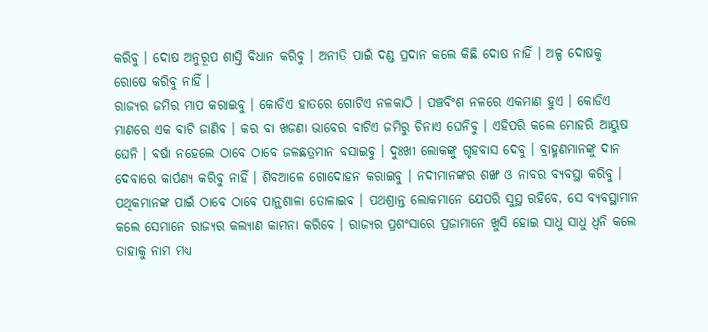କରିବୁ । ଦୋଷ ଅନୁରୂପ ଶାସ୍ତି ବିଧାନ କରିବୁ । ଅନୀତି ପାଇଁ ଦଣ୍ଡ ପ୍ରଦାନ କଲେ କିଛି ଦୋଷ ନାହିଁ । ଅଳ୍ପ ଦୋଷକୁ ରୋଷେ କରିବୁ ନାହିଁ ।
ରାଜ୍ୟର ଜମିର ମାପ କରାଇବୁ । କୋଡିଏ ହାତରେ ଗୋଟିଏ ନଳକାଠି । ପଞ୍ଚବିଂଶ ନଳରେ ଏକମାଣ ହୁଏ । କୋଡିଏ ମାଣରେ ଏକ ବାଟି ଜାଣିବ । କର ବା ଖଜଣା ଭାବେର ବାଟିଏ ଜମିରୁ ଚିନାଏ ଘେନିବୁ । ଏହିପରି କଲେ ମୋହରି ଆୟୁଷ ଘେନି । ବର୍ଷା ନହେଲେ ଠାବେ ଠାବେ ଜଳଛତ୍ରମାନ ବସାଇବୁ । ଦୁଃଖୀ ଲୋକଙ୍କୁ ଗୃହବାସ ଦେବୁ । ବ୍ରାହ୍ମଣମାନଙ୍କୁ ଦାନ ଦେବାରେ କାର୍ପଣ୍ୟ କରିବୁ ନାହିଁ । ଶିବଆଳେ ଗୋଦୋହନ କରାଇବୁ । ନଦୀମାନଙ୍କର ଶଙ୍ଖ ଓ ନାବର ବ୍ୟବସ୍ଥା କରିବୁ । ପଥିକମାନଙ୍କ ପାଇଁ ଠାବେ ଠାବେ ପାନ୍ଥଶାଳା ତୋଳାଇବ । ପଥଶ୍ରାନ୍ତ ଲୋକମାନେ ଯେପରି ସୁସ୍ଥ ରହିବେ, ସେ ବ୍ୟବସ୍ଥାମାନ କଲେ ସେମାନେ ରାଜ୍ୟର କଲ୍ୟାଣ କାମନା କରିବେ । ରାଜ୍ୟର ପ୍ରଶଂସାରେ ପ୍ରଜାମାନେ ଖୁସି ହୋଇ ସାଧୁ ସାଧୁ ଧ୍ୱନି କଲେ ତାହାକୁ ନାମ ମଧ୍ୟ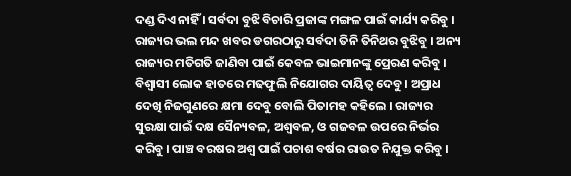ଦଣ୍ଡ ଦିଏ ନାହିଁ । ସର୍ବଦା ବୁଝି ବିଚାରି ପ୍ରଜାଙ୍କ ମଙ୍ଗଳ ପାଇଁ କାର୍ଯ୍ୟ କରିବୁ ।
ରାଜ୍ୟର ଭଲ ମନ୍ଦ ଖବର ଡଗରଠାରୁ ସର୍ବଦା ତିନି ତିନିଥର ବୁଝିବୁ । ଅନ୍ୟ ରାଜ୍ୟର ମତିଗତି ଜାଣିବା ପାଇଁ କେବଳ ଭାଇମାନଙ୍କୁ ପ୍ରେରଣ କରିବୁ । ବିଶ୍ୱାସୀ ଲୋକ ହାତରେ ମଢଫୁଲି ନିଯୋଗର ଦାୟିତ୍ୱ ଦେବୁ । ଅପ୍ରାଧ ଦେଖି ନିଜଗୁଣରେ କ୍ଷମା ଦେବୁ ବୋଲି ପିତାମହ କହିଲେ । ରାଜ୍ୟର ସୁରକ୍ଷା ପାଇଁ ଦକ୍ଷ ସୈନ୍ୟବଳ, ଅଶ୍ୱବଳ, ଓ ଗଜବଳ ଉପରେ ନିର୍ଭର କରିବୁ । ପାଞ୍ଚ ବରଷର ଅଶ୍ୱ ପାଇଁ ପଚାଶ ବର୍ଷର ରାଉତ ନିଯୁକ୍ତ କରିବୁ ।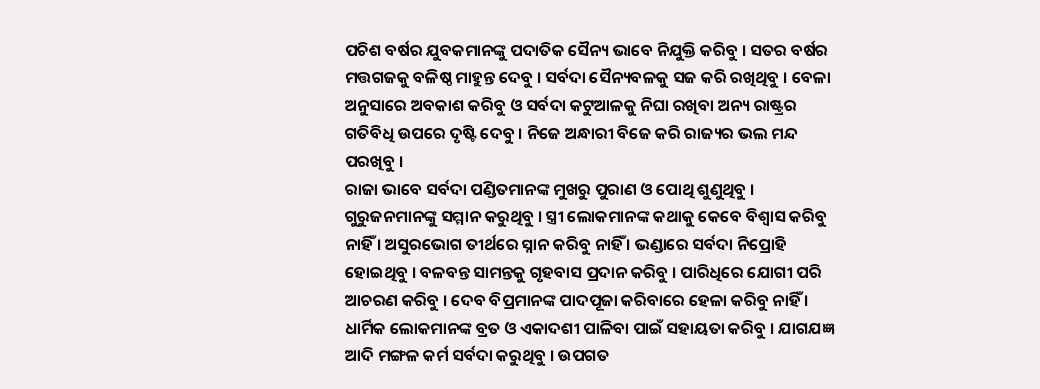ପଚିଶ ବର୍ଷର ଯୁବକମାନଙ୍କୁ ପଦାତିକ ସୈନ୍ୟ ଭାବେ ନିଯୁକ୍ତି କରିବୁ । ସତର ବର୍ଷର ମତ୍ତଗଜକୁ ବଳିଷ୍ଠ ମାହୁନ୍ତ ଦେବୁ । ସର୍ବଦା ସୈନ୍ୟବଳକୁ ସଜ କରି ରଖିଥିବୁ । ବେଳା ଅନୁସାରେ ଅବକାଶ କରିବୁ ଓ ସର୍ବଦା କଟୁଆଳକୁ ନିଘା ରଖିବା ଅନ୍ୟ ରାଷ୍ଟ୍ରର ଗତିବିଧି ଉପରେ ଦୃଷ୍ଟି ଦେବୁ । ନିଜେ ଅନ୍ଧାରୀ ବିଜେ କରି ରାଜ୍ୟର ଭଲ ମନ୍ଦ ପରଖିବୁ ।
ରାଜା ଭାବେ ସର୍ବଦା ପଣ୍ଡିତମାନଙ୍କ ମୁଖରୁ ପୁରାଣ ଓ ପୋଥି ଶୁଣୁଥିବୁ । ଗୁରୁଜନମାନଙ୍କୁ ସମ୍ମାନ କରୁଥିବୁ । ସ୍ତ୍ରୀ ଲୋକମାନଙ୍କ କଥାକୁ କେବେ ବିଶ୍ୱାସ କରିବୁ ନାହିଁ । ଅସୁରଭୋଗ ତୀର୍ଥରେ ସ୍ନାନ କରିବୁ ନାହିଁ । ଭଣ୍ଡାରେ ସର୍ବଦା ନିପ୍ରୋହି ହୋଇଥିବୁ । ବଳବନ୍ତ ସାମନ୍ତକୁ ଗୃହବାସ ପ୍ରଦାନ କରିବୁ । ପାରିଧିରେ ଯୋଗୀ ପରି ଆଚରଣ କରିବୁ । ଦେବ ବିପ୍ରମାନଙ୍କ ପାଦପୂଜା କରିବାରେ ହେଳା କରିବୁ ନାହିଁ । ଧାର୍ମିକ ଲୋକମାନଙ୍କ ବ୍ରତ ଓ ଏକାଦଶୀ ପାଳିବା ପାଇଁ ସହାୟତା କରିବୁ । ଯାଗଯଜ୍ଞ ଆଦି ମଙ୍ଗଳ କର୍ମ ସର୍ବଦା କରୁଥିବୁ । ଉପଗତ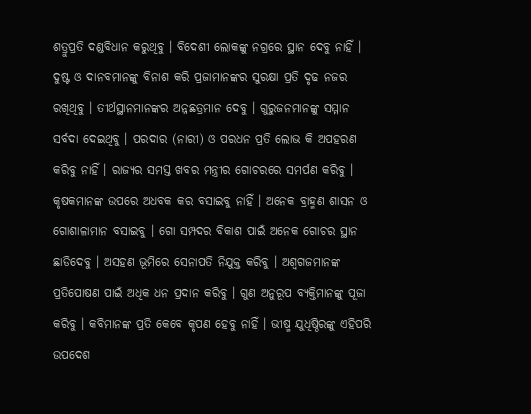ଶତ୍ରୁପ୍ରତି ଦଣ୍ଡବିଧାନ କରୁଥିବୁ । ବିଦେଶୀ ଲୋକଙ୍କୁ ନଗ୍ରରେ ସ୍ଥାନ ଦେବୁ ନାହିଁ । ଦୁଷ୍ଟ ଓ ଦାନବମାନଙ୍କୁ ବିନାଶ କରି ପ୍ରଜାମାନଙ୍କର ସୁରକ୍ଷା ପ୍ରତି ଦୃଢ ନଜର ରଖିଥିବୁ । ତୀର୍ଥସ୍ଥାନମାନଙ୍କର ଅନ୍ନଛତ୍ରମାନ ଦେବୁ । ଗୁରୁଜନମାନଙ୍କୁ ସମ୍ମାନ ସର୍ବଦା ଦେଇଥିବୁ । ପରଦାର (ନାରୀ) ଓ ପରଧନ ପ୍ରତି ଲୋଭ କି ଅପହରଣ କରିବୁ ନାହିଁ । ରାଜ୍ୟର ସମସ୍ତ ଖବର ମନ୍ତ୍ରୀର ଗୋଚରରେ ସମର୍ପଣ କରିବୁ । କୃଷକମାନଙ୍କ ଉପରେ ଅଧବକ କର ବସାଇବୁ ନାହିଁ । ଅନେକ ବ୍ରାହ୍ମଣ ଶାସନ ଓ ଗୋଶାଳାମାନ ବସାଇବୁ । ଗୋ ସମ୍ପଦର ବିକାଶ ପାଇଁ ଅନେକ ଗୋଚର ସ୍ଥାନ ଛାଡିଦେବୁ । ଅସହଣ ଭୂମିରେ ସେନାପତି ନିଯୁକ୍ତ କରିବୁ । ଅଶ୍ୱଗଜମାନଙ୍କ ପ୍ରତିପୋଷଣ ପାଇଁ ଅଧିକ ଧନ ପ୍ରଦାନ କରିବୁ । ଗୁଣ ଅନୁରୂପ ବ୍ୟକ୍ତିମାନଙ୍କୁ ପୂଜା କରିବୁ । କବିମାନଙ୍କ ପ୍ରତି କେବେ କୃପଣ ହେବୁ ନାହିଁ । ଭୀଷ୍ମ ଯୁଧିଷ୍ଠିରଙ୍କୁ ଏହିପରି ଉପଦେଶ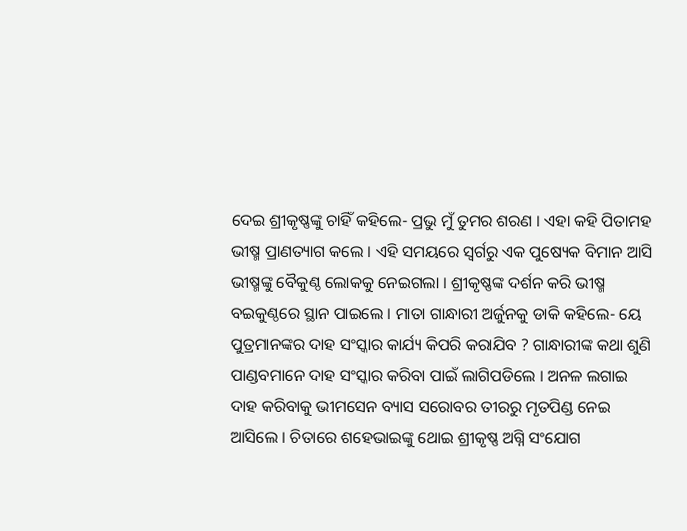ଦେଇ ଶ୍ରୀକୃଷ୍ଣଙ୍କୁ ଚାହିଁ କହିଲେ- ପ୍ରଭୁ ମୁଁ ତୁମର ଶରଣ । ଏହା କହି ପିତାମହ ଭୀଷ୍ମ ପ୍ରାଣତ୍ୟାଗ କଲେ । ଏହି ସମୟରେ ସ୍ୱର୍ଗରୁ ଏକ ପୁଷ୍ୟେକ ବିମାନ ଆସି ଭୀଷ୍ମଙ୍କୁ ବୈକୁଣ୍ଠ ଲୋକକୁ ନେଇଗଲା । ଶ୍ରୀକୃଷ୍ଣଙ୍କ ଦର୍ଶନ କରି ଭୀଷ୍ମ ବଇକୁଣ୍ଠରେ ସ୍ଥାନ ପାଇଲେ । ମାତା ଗାନ୍ଧାରୀ ଅର୍ଜୁନକୁ ଡାକି କହିଲେ- ୟେ ପୁତ୍ରମାନଙ୍କର ଦାହ ସଂସ୍କାର କାର୍ଯ୍ୟ କିପରି କରାଯିବ ? ଗାନ୍ଧାରୀଙ୍କ କଥା ଶୁଣି ପାଣ୍ଡବମାନେ ଦାହ ସଂସ୍କାର କରିବା ପାଇଁ ଲାଗିପଡିଲେ । ଅନଳ ଲଗାଇ ଦାହ କରିବାକୁ ଭୀମସେନ ବ୍ୟାସ ସରୋବର ତୀରରୁ ମୃତପିଣ୍ଡ ନେଇ ଆସିଲେ । ଚିତାରେ ଶହେଭାଇଙ୍କୁ ଥୋଇ ଶ୍ରୀକୃଷ୍ଣ ଅଗ୍ନି ସଂଯୋଗ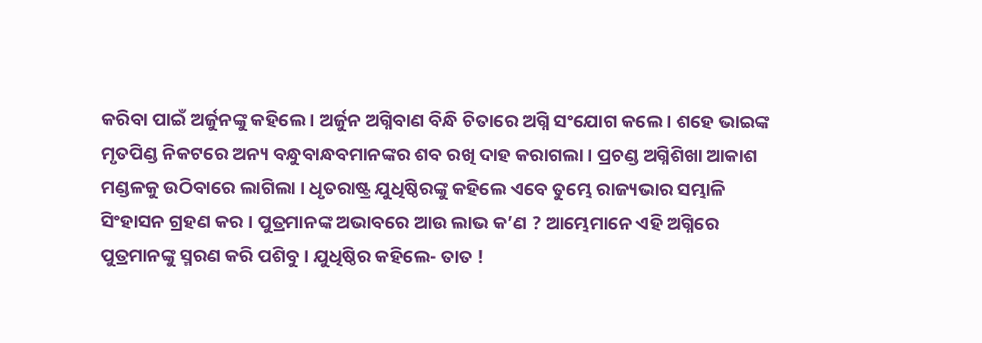କରିବା ପାଇଁ ଅର୍ଜୁନଙ୍କୁ କହିଲେ । ଅର୍ଜୁନ ଅଗ୍ନିବାଣ ବିନ୍ଧି ଚିତାରେ ଅଗ୍ନି ସଂଯୋଗ କଲେ । ଶହେ ଭାଇଙ୍କ ମୃତପିଣ୍ଡ ନିକଟରେ ଅନ୍ୟ ବନ୍ଧୁବାନ୍ଧବମାନଙ୍କର ଶବ ରଖି ଦାହ କରାଗଲା । ପ୍ରଚଣ୍ଡ ଅଗ୍ନିଶିଖା ଆକାଶ ମଣ୍ଡଳକୁ ଉଠିବାରେ ଲାଗିଲା । ଧୃତରାଷ୍ଟ୍ର ଯୁଧିଷ୍ଠିରଙ୍କୁ କହିଲେ ଏବେ ତୁମ୍ଭେ ରାଜ୍ୟଭାର ସମ୍ଭାଳି ସିଂହାସନ ଗ୍ରହଣ କର । ପୁତ୍ରମାନଙ୍କ ଅଭାବରେ ଆଉ ଲାଭ କ’ଣ ? ଆମ୍ଭେମାନେ ଏହି ଅଗ୍ନିରେ ପୁତ୍ରମାନଙ୍କୁ ସ୍ମରଣ କରି ପଶିବୁ । ଯୁଧିଷ୍ଠିର କହିଲେ- ତାତ !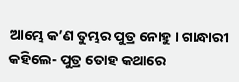ଆମ୍ଭେ କ’ଣ ତୁମ୍ଭର ପୁତ୍ର ନୋହୁ । ଗାନ୍ଧାରୀ କହିଲେ- ପୁତ୍ର ତୋହ କଥାରେ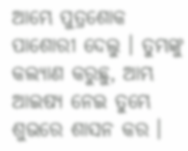ଆମ୍ଭେ ପୁତ୍ରଶୋକ ପାଶୋରୀ ଦେଲୁ । ତୁମ୍ଭଙ୍କୁ କଲ୍ୟାଣ କରୁଛୁ, ଆମ୍ଭ ଆଇଷ୍ୟ ନେଇ ତୁମ୍ଭେ ଶୁଭରେ ଶାସନ କର ।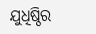ଯୁଧିଷ୍ଠିର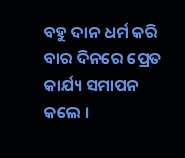ବହୁ ଦାନ ଧର୍ମ କରି ବାର ଦିନରେ ପ୍ରେତ କାର୍ଯ୍ୟ ସମାପନ କଲେ ।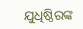ଯୁଧିଷ୍ଠିରଙ୍କ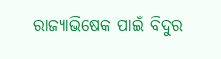ରାଜ୍ୟାଭିଷେକ ପାଇଁ ବିଦୁର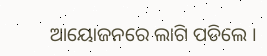ଆୟୋଜନରେ ଲାଗି ପଡିଲେ ।